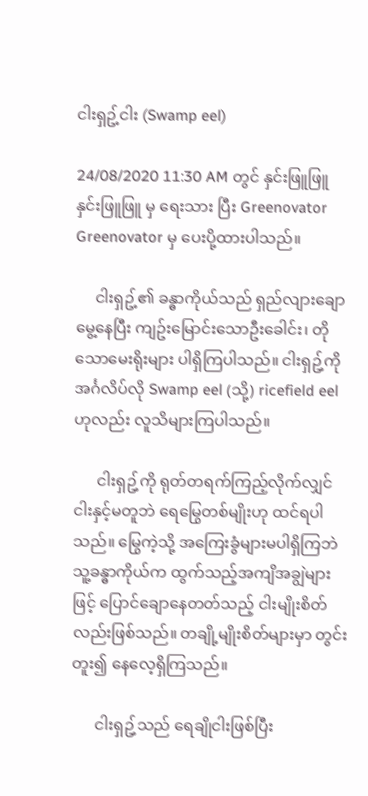ငါးရှဥ့်ငါး (Swamp eel)

24/08/2020 11:30 AM တွင် နှင်းဖြူဖြူ နှင်းဖြူဖြူ မှ ရေးသား ပြီး Greenovator Greenovator မှ ပေးပို့ထားပါသည်။

     ငါးရှဥ့်၏ ခန္ဓာကိုယ်သည် ရှည်လျားချောမွေ့နေပြီး ကျဥ်းမြောင်းသောဦးခေါင်း၊ တိုသောမေးရိုးများ ပါရှိကြပါသည်။ ငါးရှဥ့်ကို အင်္ဂလိပ်လို Swamp eel (သို့) ricefield eel ဟုလည်း လူသိများကြပါသည်။

      ငါးရှဥ့်ကို ရုတ်တရက်ကြည့်လိုက်လျှင် ငါးနှင့်မတူဘဲ ရေမြွေတစ်မျိုးဟု ထင်ရပါသည်။ မြွေကဲ့သို့ အကြေးခွံများမပါရှိကြဘဲ သူ့ခန္ဓာကိုယ်က ထွက်သည့်အကျိအချွဲများဖြင့် ပြောင်ချောနေတတ်သည့် ငါးမျိုးစိတ်လည်းဖြစ်သည်။ တချို့မျိုးစိတ်များမှာ တွင်းတူး၍ နေလေ့ရှိကြသည်။

      ငါးရှဥ့်သည် ရေချိုငါးဖြစ်ပြီး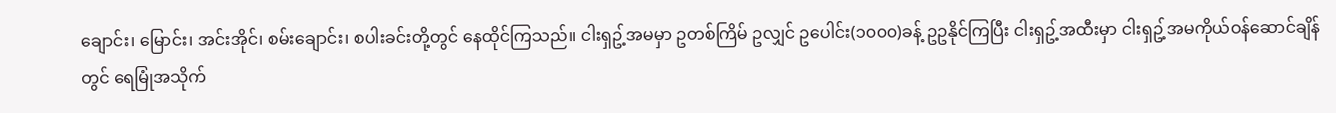ချောင်း၊ မြောင်း၊ အင်းအိုင်၊ စမ်းချောင်း၊ စပါးခင်းတို့တွင် နေထိုင်ကြသည်။ ငါးရှဥ့်အမမှာ ဥတစ်ကြိမ် ဥလျှင် ဥပေါင်း(၁၀၀၀)ခန့် ဥဥနိုင်ကြပြီး ငါးရှဥ့်အထီးမှာ ငါးရှဥ့်အမကိုယ်ဝန်ဆောင်ချိန်တွင် ရေမြုံအသိုက်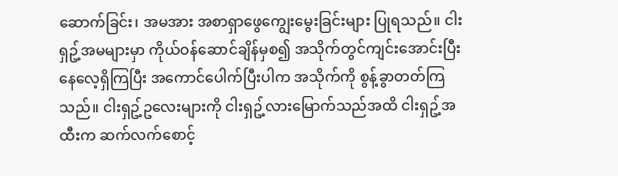ဆောက်ခြင်း၊ အမအား အစာရှာဖွေကျွေးမွေးခြင်းများ ပြုရသည်။ ငါးရှဥ့်အမများမှာ ကိုယ်ဝန်ဆောင်ချိန်မှစ၍ အသိုက်တွင်ကျင်းအောင်းပြီး နေလေ့ရှိကြပြီး အကောင်ပေါက်ပြီးပါက အသိုက်ကို စွန့်ခွာတတ်ကြသည်။ ငါးရှဥ့်ဥလေးများကို ငါးရှဥ့်လားမြောက်သည်အထိ ငါးရှဥ့်အထီးက ဆက်လက်စောင့်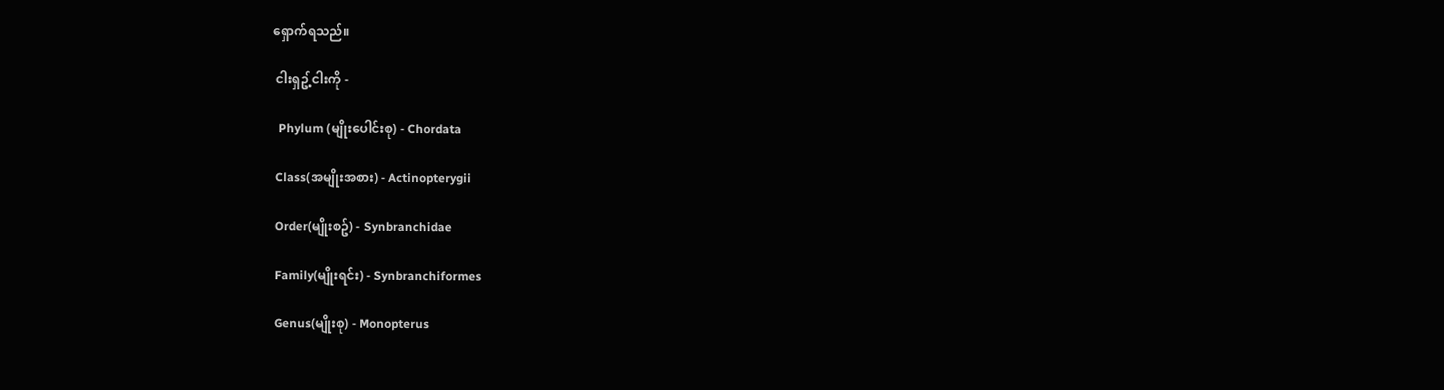ရှောက်ရသည်။

 ငါးရှဥ့်ငါးကို -

  Phylum (မျိုးပေါင်းစု) - Chordata

 Class(အမျိုးအစား) - Actinopterygii

 Order(မျိုးစဥ်) - Synbranchidae

 Family(မျိုးရင်း) - Synbranchiformes

 Genus(မျိုးစု) - Monopterus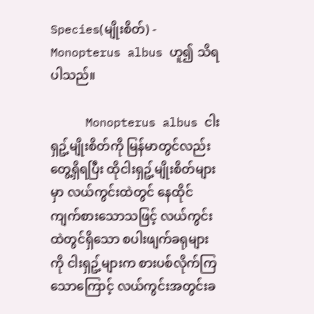Species(မျိုးစိတ်) - Monopterus albus ဟူ၍ သိရပါသည်။

     Monopterus albus ငါးရှဥ့်မျိုးစိတ်ကို မြန်မာတွင်လည်း တွေ့ရှိရပြီး ထိုငါးရှဥ့်မျိုးစိတ်များမှာ လယ်ကွင်းထဲတွင် နေထိုင်ကျက်စားသောသဖြင့် လယ်ကွင်းထဲတွင်ရှိသော စပါးဖျက်ခရုများကို ငါးရှဥ့်များက စားပစ်လိုက်ကြသောကြောင့် လယ်ကွင်းအတွင်းခ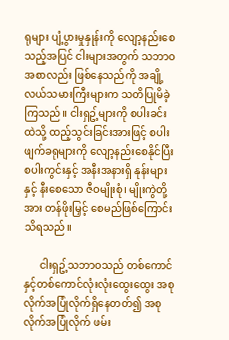ရုများ ပျံ့ပွားမှုနှုန်းကို လျော့နည်းစေသည့်အပြင် ငါးများအတွက် သဘာဝအစာလည်း ဖြစ်နေသည်ကို အချို့လယ်သမားကြီးများက သတိပြုမိခဲ့ကြသည်။ ငါးရှဥ့်များကို စပါးခင်းထဲသို့ ထည့်သွင်းခြင်းအားဖြင့် စပါးဖျက်ခရုများကို လျော့နည်းစေနိုင်ပြီး စပါးကွင်းနှင့် အနီးအနားရှိ နုန်းများနှင့် နီးစေသော ဇီဝမျိုးစုံ၊ မျိုးကွဲတို့အား တန်ဖိုးမြှင့် စေမည်ဖြစ်ကြောင်းသိရသည်။

      ငါးရှဥ့်သဘာဝသည် တစ်ကောင်နှင့်တစ်ကောင်လုံးလုံးထွေးထွေး အစုလိုက်အပြုံလိုက်ရှိနေတတ်၍ အစုလိုက်အပြုံလိုက် ဖမ်း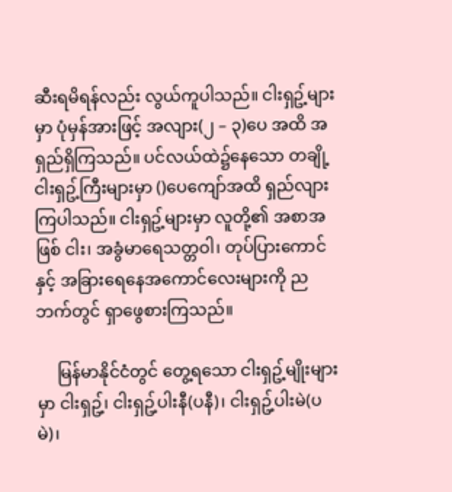ဆီးရမိရန်လည်း လွယ်ကူပါသည်။ ငါးရှဥ့်များမှာ ပုံမှန်အားဖြင့် အလျား(၂ – ၃)ပေ အထိ အရှည်ရှိကြသည်။ ပင်လယ်ထဲ၌နေသော တချို့ငါးရှဥ့်ကြီးများမှာ ()ပေကျော်အထိ ရှည်လျားကြပါသည်။ ငါးရှဥ့်များမှာ လူတို့၏ အစာအဖြစ် ငါး၊ အခွံမာရေသတ္တဝါ၊ တုပ်ပြားကောင်နှင့် အခြားရေနေအကောင်လေးများကို ညဘက်တွင် ရှာဖွေစားကြသည်။

     မြန်မာနိုင်ငံတွင် တွေ့ရသော ငါးရှဥ့်မျိုးများမှာ ငါးရှဥ့်၊ ငါးရှဥ့်ပါးနီ(ပနီ)၊ ငါးရှဥ့်ပါးမဲ(ပမဲ)၊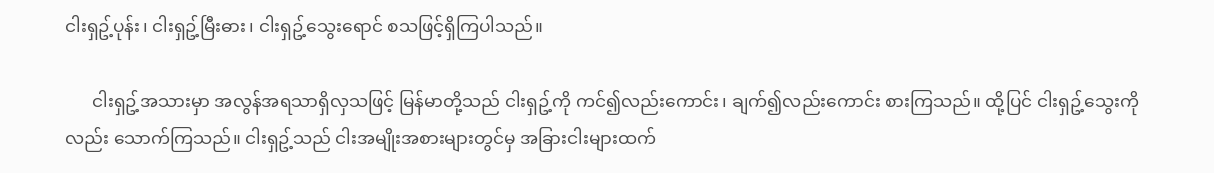ငါးရှဥ့်ပုန်း၊ ငါးရှဥ့်မြီးဓား၊ ငါးရှဥ့်သွေးရောင် စသဖြင့်ရှိကြပါသည်။

      ငါးရှဥ့်အသားမှာ အလွန်အရသာရှိလှသဖြင့် မြန်မာတို့သည် ငါးရှဥ့်ကို ကင်၍လည်းကောင်း၊ ချက်၍လည်းကောင်း စားကြသည်။ ထို့ပြင် ငါးရှဥ့်သွေးကိုလည်း သောက်ကြသည်။ ငါးရှဥ့်သည် ငါးအမျိုးအစားများတွင်မှ အခြားငါးများထက်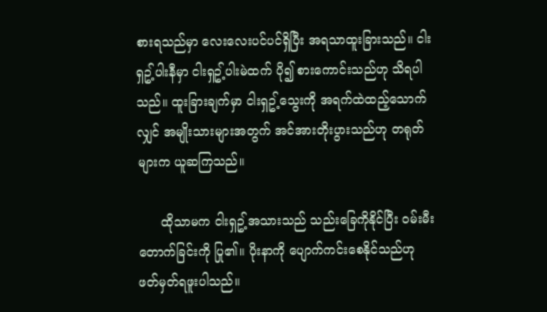စားရသည်မှာ လေးလေးပင်ပင်ရှိပြီး အရသာထူးခြားသည်။ ငါးရှဥ့်ပါးနီမှာ ငါးရှဥ့်ပါးမဲထက် ပို၍ စားကောင်းသည်ဟု သိရပါသည်။ ထူးခြားချက်မှာ ငါးရှဥ့်သွေးကို အရက်ထဲထည့်သောက်လျှင် အမျိုးသားများအတွက် အင်အားတိုးပွားသည်ဟု တရုတ်များက ယူဆကြသည်။

      ထိုသာမက ငါးရှဥ့်အသားသည် သည်းခြေကိုနိုင်ပြီး ဝမ်းမီးတောက်ခြင်းကို ပြု၏။ ပိုးနာကို ပျောက်ကင်းစေနိုင်သည်ဟု ဖတ်မှတ်ရဖူးပါသည်။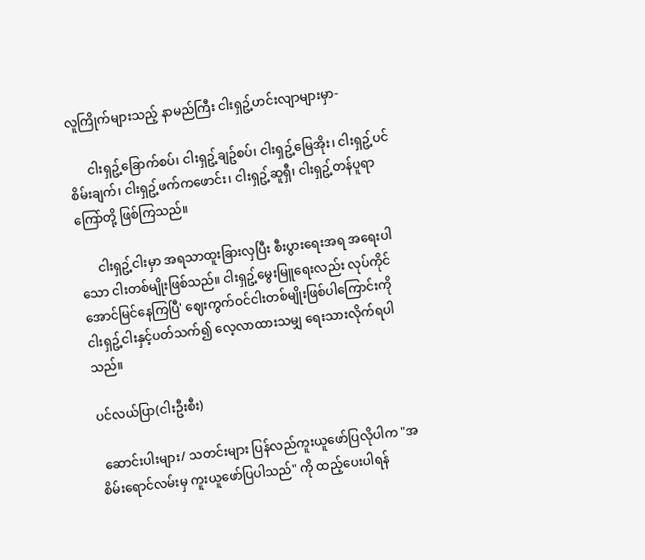လူကြိုက်များသည့် နာမည်ကြီး ငါးရှဥ့်ဟင်းလျာများမှာ-

      ငါးရှဥ့်ခြောက်စပ်၊ ငါးရှဥ့်ချဥ်စပ်၊ ငါးရှဥ့်မြေအိုး၊ ငါးရှဥ့်ပင်စိမ်းချက်၊ ငါးရှဥ့်ဖက်ကဖောင်း၊ ငါးရှဥ့်ဆူရှီ၊ ငါးရှဥ့်တန်ပူရာကြော်တို့ ဖြစ်ကြသည်။

      ငါးရှဥ့်ငါးမှာ အရသာထူးခြားလှပြီး စီးပွားရေးအရ အရေးပါသော ငါးတစ်မျိုးဖြစ်သည်။ ငါးရှဥ့်မွေးမြူရေးလည်း လုပ်ကိုင်အောင်မြင်နေကြပြီ' ဈေးကွက်ဝင်ငါးတစ်မျိုးဖြစ်ပါကြောင်းကို ငါးရှဥ့်ငါးနှင့်ပတ်သက်၍ လေ့လာထားသမျှ ရေးသားလိုက်ရပါသည်။

ပင်လယ်ပြာ(ငါးဦးစီး)

 ဆောင်းပါးများ/ သတင်းများ ပြန်လည်ကူးယူဖော်ပြလိုပါက "အစိမ်းရောင်လမ်းမှ ကူးယူဖော်ပြပါသည်" ကို ထည့်ပေးပါရန်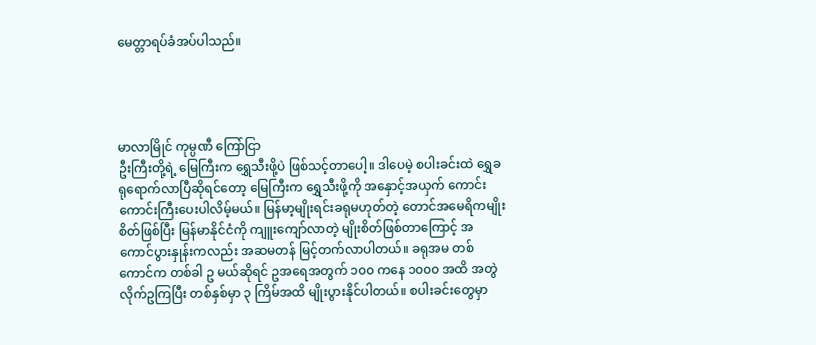မေတ္တာရပ်ခံအပ်ပါသည်။




မာလာမြိုင် ကုမ္ပဏီ ကြော်ငြာ
ဦးကြီးတို့ရဲ့ မြေကြီးက ရွှေသီးဖို့ပဲ ဖြစ်သင့်တာပေါ့။ ဒါပေမဲ့ စပါးခင်းထဲ ရွှေခရုရောက်လာပြီဆိုရင်တော့ မြေကြီးက ရွှေသီးဖို့ကို အနှောင့်အယှက် ကောင်းကောင်းကြီးပေးပါလိမ့်မယ်။ မြန်မာ့မျိုးရင်းခရုမဟုတ်တဲ့ တောင်အမေရိကမျိုးစိတ်ဖြစ်ပြီး မြန်မာနိုင်ငံကို ကျူးကျော်လာတဲ့ မျိုးစိတ်ဖြစ်တာကြောင့် အကောင်ပွားနှုန်းကလည်း အဆမတန် မြင့်တက်လာပါတယ်။ ခရုအမ တစ်ကောင်က တစ်ခါ ဥ မယ်ဆိုရင် ဥအရေအတွက် ၁၀၀ ကနေ ၁၀၀၀ အထိ အတွဲလိုက်ဥကြပြီး တစ်နှစ်မှာ ၃ ကြိမ်အထိ မျိုးပွားနိုင်ပါတယ်။ စပါးခင်းတွေမှာ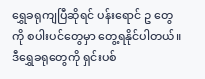ရွှေခရုကျပြီဆိုရင် ပန်းရောင် ဥ တွေ ကို စပါးပင်တွေမှာ တွေ့ရနိုင်ပါတယ်။ ဒီရွှေခရုတွေကို ရှင်းပစ်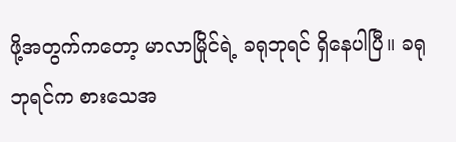ဖို့အတွက်ကတော့ မာလာမြိုင်ရဲ့ ခရုဘုရင် ရှိနေပါပြီ။ ခရုဘုရင်က စားသေအ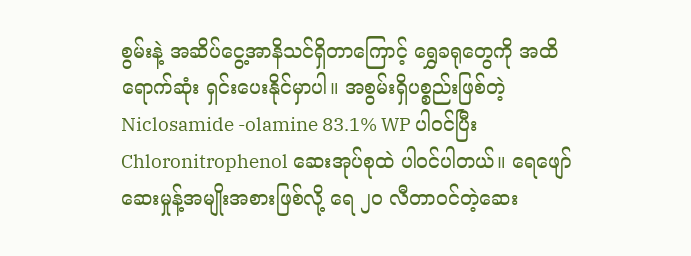စွမ်းနဲ့ အဆိပ်ငွေ့အာနိသင်ရှိတာကြောင့် ရွှေခရုတွေကို အထိရောက်ဆုံး ရှင်းပေးနိုင်မှာပါ။ အစွမ်းရှိပစ္စည်းဖြစ်တဲ့ Niclosamide -olamine 83.1% WP ပါဝင်ပြီး Chloronitrophenol ဆေးအုပ်စုထဲ ပါဝင်ပါတယ်။ ရေဖျော်ဆေးမှုန့်အမျိုးအစားဖြစ်လို့ ရေ ၂၀ လီတာဝင်တဲ့ဆေး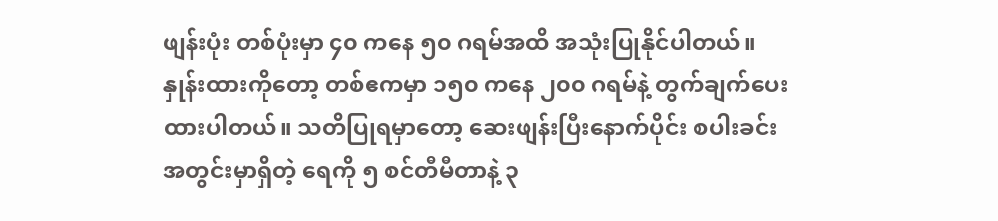ဖျန်းပုံး တစ်ပုံးမှာ ၄၀ ကနေ ၅၀ ဂရမ်အထိ အသုံးပြုနိုင်ပါတယ်။ နှုန်းထားကိုတော့ တစ်ဧကမှာ ၁၅၀ ကနေ ၂၀၀ ဂရမ်နဲ့ တွက်ချက်ပေးထားပါတယ်။ သတိပြုရမှာတော့ ဆေးဖျန်းပြီးနောက်ပိုင်း စပါးခင်းအတွင်းမှာရှိတဲ့ ရေကို ၅ စင်တီမီတာနဲ့ ၃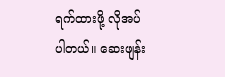ရက်ထားဖို့ လိုအပ်ပါတယ်။ ဆေးဖျန်း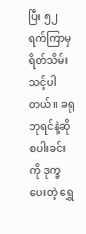ပြီး ၅၂ ရက်ကြာမှ ရိတ်သိမ်းသင့်ပါတယ်။ ခရုဘုရင်နဲ့ဆို စပါးခင်းကို ဒုက္ခပေးတဲ့ ရွှေ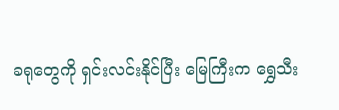ခရုတွေကို ရှင်းလင်းနိုင်ပြီး မြေကြီးက ရွှေသီး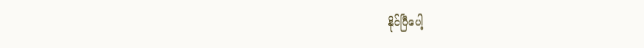နိုင်ပြီပေါ့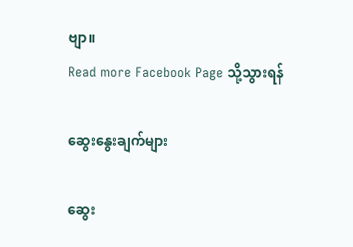ဗျာ။
Read more Facebook Page သို့သွားရန်

ဆွေးနွေးချက်များ

ဆွေး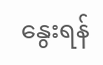နွေးရန်